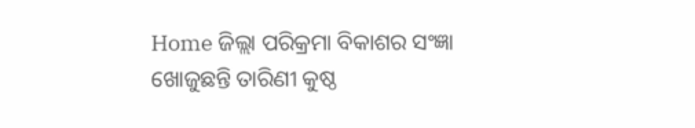Home ଜିଲ୍ଲା ପରିକ୍ରମା ବିକାଶର ସଂଜ୍ଞା ଖୋଜୁଛନ୍ତି ତାରିଣୀ କୁଷ୍ଠ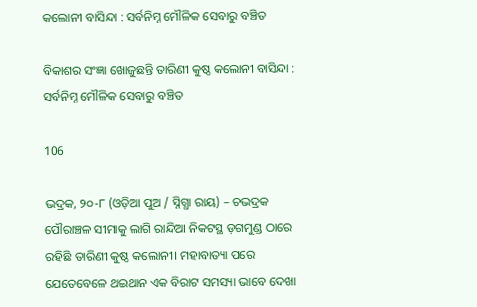କଲୋନୀ ବାସିନ୍ଦା : ସର୍ବନିମ୍ନ ମୌଳିକ ସେବାରୁ ବଞ୍ଚିତ

ବିକାଶର ସଂଜ୍ଞା ଖୋଜୁଛନ୍ତି ତାରିଣୀ କୁଷ୍ଠ କଲୋନୀ ବାସିନ୍ଦା : ସର୍ବନିମ୍ନ ମୌଳିକ ସେବାରୁ ବଞ୍ଚିତ

106

ଭଦ୍ରକ, ୨୦-୮ (ଓଡ଼ିଆ ପୁଅ / ସ୍ନିଗ୍ଧା ରାୟ) – ଚଭଦ୍ରକ ପୌରାଞ୍ଚଳ ସୀମାକୁ ଲାଗି ରାନ୍ଦିଆ ନିକଟସ୍ଥ ଡ଼ଗମୁଣ୍ଡ ଠାରେ ରହିଛି ତାରିଣୀ କୁଷ୍ଠ କଲୋନୀ। ମହାବାତ୍ୟା ପରେ ଯେତେବେଳେ ଥଇଥାନ ଏକ ବିରାଟ ସମସ୍ୟା ଭାବେ ଦେଖା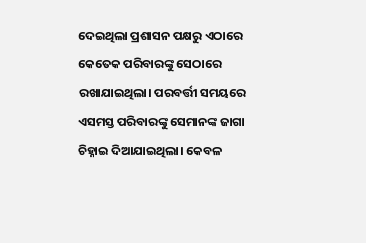ଦେଇଥିଲା ପ୍ରଶାସନ ପକ୍ଷରୁ ଏଠାରେ କେତେକ ପରିବାରଙ୍କୁ ସେଠାରେ ରଖାଯାଇଥିଲା। ପରବର୍ତ୍ତୀ ସମୟରେ ଏସମସ୍ତ ପରିବାରଙ୍କୁ ସେମାନଙ୍କ ଜାଗା ଚିହ୍ନାଇ ଦିଆଯାଇଥିଲା। କେବଳ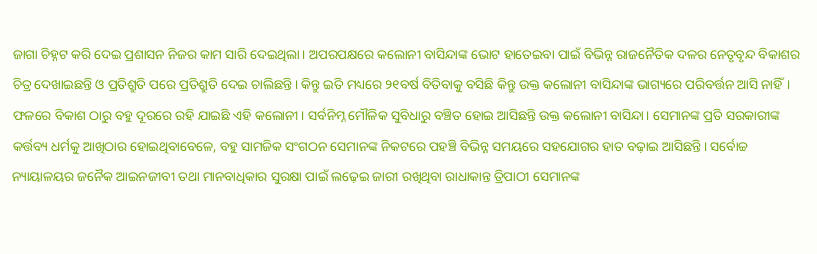ଜାଗା ଚିହ୍ନଟ କରି ଦେଇ ପ୍ରଶାସନ ନିଜର କାମ ସାରି ଦେଇଥିଲା। ଅପରପକ୍ଷରେ କଲୋନୀ ବାସିନ୍ଦାଙ୍କ ଭୋଟ ହାତେଇବା ପାଇଁ ବିଭିନ୍ନ ରାଜନୈତିକ ଦଳର ନେତୃବୃନ୍ଦ ବିକାଶର ଚିତ୍ର ଦେଖାଇଛନ୍ତି ଓ ପ୍ରତିଶ୍ରୁତି ପରେ ପ୍ରତିଶ୍ରୁତି ଦେଇ ଚାଲିଛନ୍ତି। କିନ୍ତୁ ଇତି ମଧ୍ୟରେ ୨୧ବର୍ଷ ବିତିବାକୁ ବସିଛି କିନ୍ତୁ ଉକ୍ତ କଲୋନୀ ବାସିନ୍ଦାଙ୍କ ଭାଗ୍ୟରେ ପରିବର୍ତ୍ତନ ଆସି ନାହିଁ। ଫଳରେ ବିକାଶ ଠାରୁ ବହୁ ଦୂରରେ ରହି ଯାଇଛି ଏହି କଲୋନୀ। ସର୍ବନିମ୍ନ ମୌଳିକ ସୁବିଧାରୁ ବଞ୍ଚିତ ହୋଇ ଆସିଛନ୍ତି ଉକ୍ତ କଲୋନୀ ବାସିନ୍ଦା। ସେମାନଙ୍କ ପ୍ରତି ସରକାରୀଙ୍କ କର୍ତ୍ତବ୍ୟ ଧର୍ମକୁ ଆଖିଠାର ହୋଇଥିବାବେଳେ, ବହୁ ସାମଜିକ ସଂଗଠନ ସେମାନଙ୍କ ନିକଟରେ ପହଞ୍ଚି ବିଭିନ୍ନ ସମୟରେ ସହଯୋଗର ହାତ ବଢ଼ାଇ ଆସିଛନ୍ତି। ସର୍ବୋଚ୍ଚ ନ୍ୟାୟାଳୟର ଜନୈକ ଆଇନଜୀବୀ ତଥା ମାନବାଧିକାର ସୁରକ୍ଷା ପାଇଁ ଲଢ଼େଇ ଜାରୀ ରଖିଥିବା ରାଧାକାନ୍ତ ତ୍ରିପାଠୀ ସେମାନଙ୍କ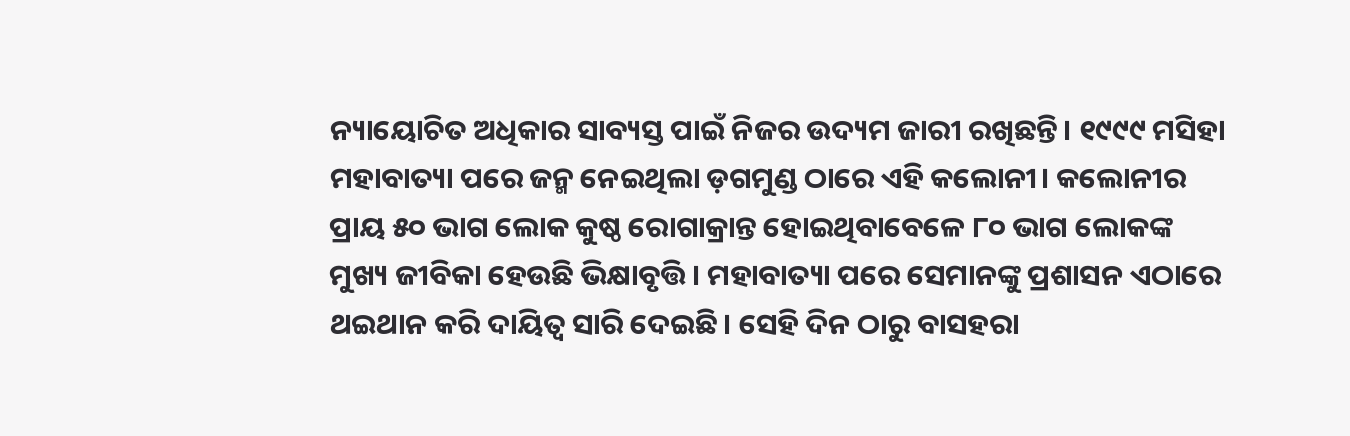ନ୍ୟାୟୋଚିତ ଅଧିକାର ସାବ୍ୟସ୍ତ ପାଇଁ ନିଜର ଉଦ୍ୟମ ଜାରୀ ରଖିଛନ୍ତି। ୧୯୯୯ ମସିହା ମହାବାତ୍ୟା ପରେ ଜନ୍ମ ନେଇଥିଲା ଡ଼ଗମୁଣ୍ଡ ଠାରେ ଏହି କଲୋନୀ। କଲୋନୀର ପ୍ରାୟ ୫୦ ଭାଗ ଲୋକ କୁଷ୍ଠ ରୋଗାକ୍ରାନ୍ତ ହୋଇଥିବାବେଳେ ୮୦ ଭାଗ ଲୋକଙ୍କ ମୁଖ୍ୟ ଜୀବିକା ହେଉଛି ଭିକ୍ଷାବୃତ୍ତି। ମହାବାତ୍ୟା ପରେ ସେମାନଙ୍କୁ ପ୍ରଶାସନ ଏଠାରେ ଥଇଥାନ କରି ଦାୟିତ୍ୱ ସାରି ଦେଇଛି। ସେହି ଦିନ ଠାରୁ ବାସହରା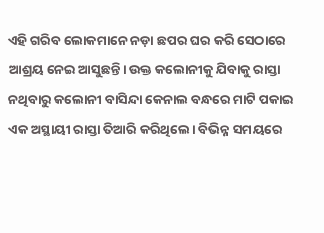ଏହି ଗରିବ ଲୋକମାନେ ନଡ଼ା ଛପର ଘର କରି ସେଠାରେ ଆଶ୍ରୟ ନେଇ ଆସୁଛନ୍ତି। ଉକ୍ତ କଲୋନୀକୁ ଯିବାକୁ ରାସ୍ତା ନଥିବାରୁ କଲୋନୀ ବାସିନ୍ଦା କେନାଲ ବନ୍ଧରେ ମାଟି ପକାଇ ଏକ ଅସ୍ଥାୟୀ ରାସ୍ତା ତିଆରି କରିଥିଲେ। ବିଭିନ୍ନ ସମୟରେ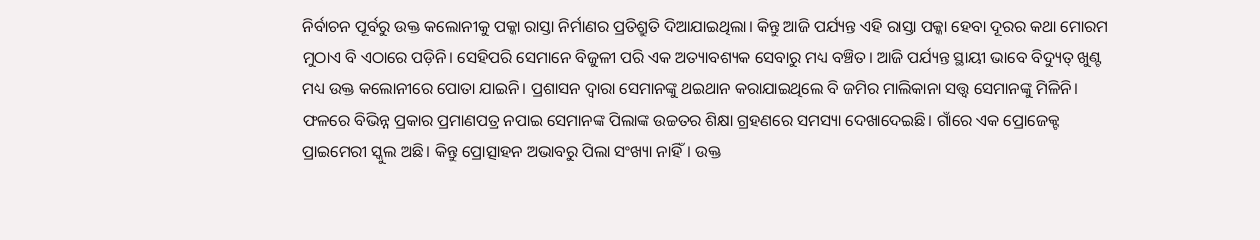ନିର୍ବାଚନ ପୂର୍ବରୁ ଉକ୍ତ କଲୋନୀକୁ ପକ୍କା ରାସ୍ତା ନିର୍ମାଣର ପ୍ରତିଶ୍ରୁତି ଦିଆଯାଇଥିଲା। କିନ୍ତୁ ଆଜି ପର୍ଯ୍ୟନ୍ତ ଏହି ରାସ୍ତା ପକ୍କା ହେବା ଦୂରର କଥା ମୋରମ ମୁଠାଏ ବି ଏଠାରେ ପଡ଼ିନି। ସେହିପରି ସେମାନେ ବିଜୁଳୀ ପରି ଏକ ଅତ୍ୟାବଶ୍ୟକ ସେବାରୁ ମଧ୍ୟ ବଞ୍ଚିତ। ଆଜି ପର୍ଯ୍ୟନ୍ତ ସ୍ଥାୟୀ ଭାବେ ବିଦ୍ୟୁତ୍ ଖୁଣ୍ଟ ମଧ୍ୟ ଉକ୍ତ କଲୋନୀରେ ପୋତା ଯାଇନି। ପ୍ରଶାସନ ଦ୍ୱାରା ସେମାନଙ୍କୁ ଥଇଥାନ କରାଯାଇଥିଲେ ବି ଜମିର ମାଲିକାନା ସତ୍ତ୍ୱ ସେମାନଙ୍କୁ ମିଳିନି। ଫଳରେ ବିଭିନ୍ନ ପ୍ରକାର ପ୍ରମାଣପତ୍ର ନପାଇ ସେମାନଙ୍କ ପିଲାଙ୍କ ଉଚ୍ଚତର ଶିକ୍ଷା ଗ୍ରହଣରେ ସମସ୍ୟା ଦେଖାଦେଇଛି। ଗାଁରେ ଏକ ପ୍ରୋଜେକ୍ଟ ପ୍ରାଇମେରୀ ସ୍କୁଲ ଅଛି। କିନ୍ତୁ ପ୍ରୋତ୍ସାହନ ଅଭାବରୁ ପିଲା ସଂଖ୍ୟା ନାହିଁ। ଉକ୍ତ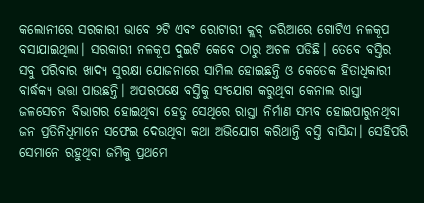କଲୋନୀରେ ସରକାରୀ ଭାବେ ୨ଟି ଏବଂ ରୋଟାରୀ କ୍ଲବ୍ ଜରିଆରେ ଗୋଟିଏ ନଳକୂପ ବସାଯାଇଥିଲା। ସରକାରୀ ନଳକୂପ ଦୁଇଟି କେବେ ଠାରୁ ଅଚଳ ପଡିଛି। ତେବେ ବସ୍ତିର ସବୁ ପରିବାର ଖାଦ୍ୟ ସୁରକ୍ଷା ଯୋଜନାରେ ସାମିଲ ହୋଇଛନ୍ତି ଓ କେତେକ ହିତାଧିକାରୀ ବାର୍ଦ୍ଧକ୍ୟ ଭତ୍ତା ପାଉଛନ୍ତି। ଅପରପକ୍ଷେ ବସ୍ତିକୁ ସଂଯୋଗ କରୁଥିବା କେନାଲ ରାସ୍ତା ଜଳସେଚନ ବିଭାଗର ହୋଇଥିବା ହେତୁ ସେଥିରେ ରାସ୍ତା ନିର୍ମାଣ ସମ୍ଭବ ହୋଇପାରୁନଥିବା ଜନ ପ୍ରତିନିଧିମାନେ ସଫେଇ ଦେଉଥିବା କଥା ଅଭିଯୋଗ କରିଥାନ୍ତି ବସ୍ତି ବାସିନ୍ଦା। ସେହିପରି ସେମାନେ ରହୁଥିବା ଜମିକୁ ପ୍ରଥମେ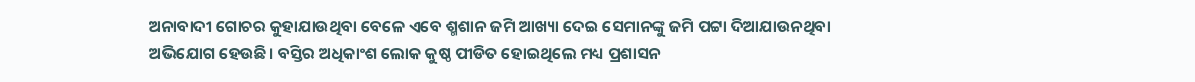ଅନାବାଦୀ ଗୋଚର କୁହାଯାଉଥିବା ବେଳେ ଏବେ ଶ୍ମଶାନ ଜମି ଆଖ୍ୟା ଦେଇ ସେମାନଙ୍କୁ ଜମି ପଟ୍ଟା ଦିଆଯାଉନଥିବା ଅଭିଯୋଗ ହେଉଛି। ବସ୍ତିର ଅଧିକାଂଶ ଲୋକ କୁଷ୍ଠ ପୀଡିତ ହୋଇଥିଲେ ମଧ୍ୟ ପ୍ରଶାସନ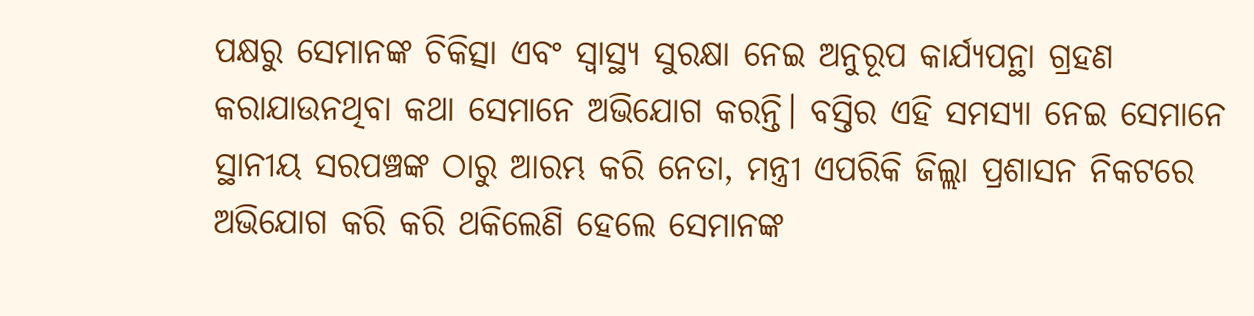ପକ୍ଷରୁ ସେମାନଙ୍କ ଚିକିତ୍ସା ଏବଂ ସ୍ୱାସ୍ଥ୍ୟ ସୁରକ୍ଷା ନେଇ ଅନୁରୂପ କାର୍ଯ୍ୟପନ୍ଥା ଗ୍ରହଣ କରାଯାଉନଥିବା କଥା ସେମାନେ ଅଭିଯୋଗ କରନ୍ତି। ବସ୍ତିର ଏହି ସମସ୍ୟା ନେଇ ସେମାନେ ସ୍ଥାନୀୟ ସରପଞ୍ଚଙ୍କ ଠାରୁ ଆରମ୍ଭ କରି ନେତା, ମନ୍ତ୍ରୀ ଏପରିକି ଜିଲ୍ଲା ପ୍ରଶାସନ ନିକଟରେ ଅଭିଯୋଗ କରି କରି ଥକିଲେଣି ହେଲେ ସେମାନଙ୍କ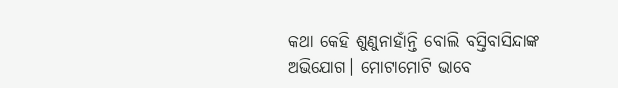କଥା କେହି ଶୁଣୁନାହାଁନ୍ତି ବୋଲି ବସ୍ତିବାସିନ୍ଦାଙ୍କ ଅଭିଯୋଗ। ମୋଟାମୋଟି ଭାବେ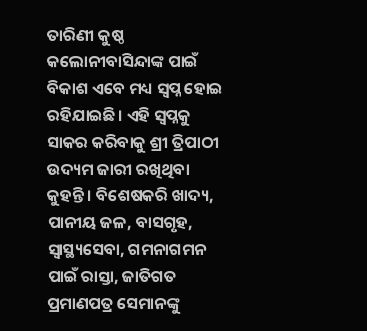ତାରିଣୀ କୁଷ୍ଠ କଲୋନୀବାସିନ୍ଦାଙ୍କ ପାଇଁ ବିକାଶ ଏବେ ମଧ୍ୟ ସ୍ୱପ୍ନ ହୋଇ ରହିଯାଇଛି। ଏହି ସ୍ୱପ୍ନକୁ ସାକର କରିବାକୁ ଶ୍ରୀ ତ୍ରିପାଠୀ ଉଦ୍ୟମ ଜାରୀ ରଖିଥିବା କୁହନ୍ତି। ବିଶେଷକରି ଖାଦ୍ୟ, ପାନୀୟ ଜଳ, ବାସଗୃହ, ସ୍ୱାସ୍ଥ୍ୟସେବା, ଗମନାଗମନ ପାଇଁ ରାସ୍ତା, ଜାତିଗତ ପ୍ରମାଣପତ୍ର ସେମାନଙ୍କୁ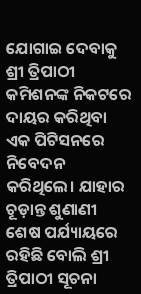ଯୋଗାଇ ଦେବାକୁ ଶ୍ରୀ ତ୍ରିପାଠୀ କମିଶନଙ୍କ ନିକଟରେ ଦାୟର କରିଥିବା ଏକ ପିଟିସନରେ ନିବେଦନ କରିଥିଲେ। ଯାହାର ଚୂଡ଼ାନ୍ତ ଶୁଣାଣୀ ଶେଷ ପର୍ଯ୍ୟାୟରେ ରହିଛି ବୋଲି ଶ୍ରୀ ତ୍ରିପାଠୀ ସୂଚନା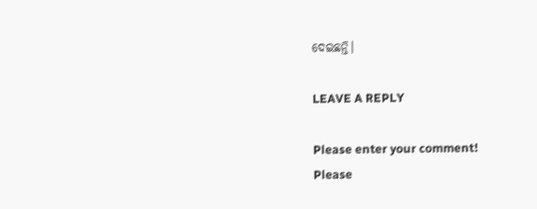ଦେଇଛନ୍ତି।

LEAVE A REPLY

Please enter your comment!
Please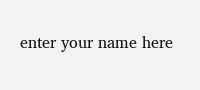enter your name here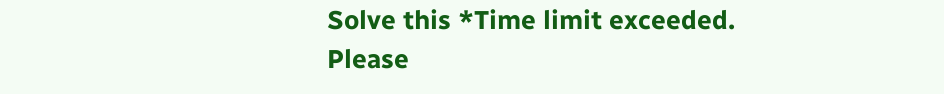Solve this *Time limit exceeded. Please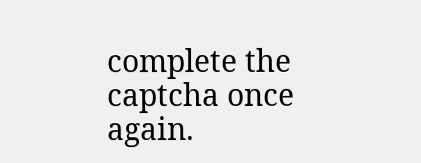complete the captcha once again.